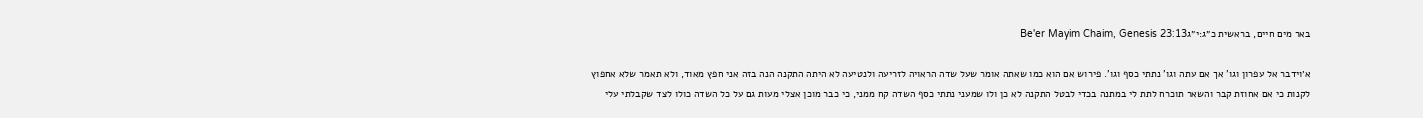באר מים חיים, בראשית כ״ג:י״גBe'er Mayim Chaim, Genesis 23:13

א׳וידבר אל עפרון וגו' אך אם עתה וגו' נתתי כסף וגו'. פירוש אם הוא כמו שאתה אומר שעל שדה הראויה לזריעה ולנטיעה לא היתה התקנה הנה בזה אני חפץ מאוד, ולא תאמר שלא אחפוץ לקנות כי אם אחוזת קבר והשאר תוכרח לתת לי במתנה בכדי לבטל התקנה לא כן ולו שמעני נתתי כסף השדה קח ממני, כי כבר מוכן אצלי מעות גם על כל השדה כולו לצד שקבלתי עלי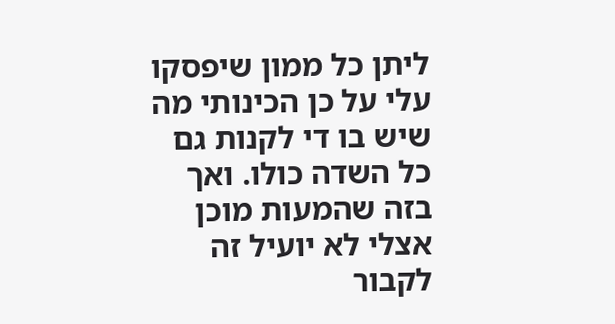ליתן כל ממון שיפסקו עלי על כן הכינותי מה שיש בו די לקנות גם כל השדה כולו. ואך בזה שהמעות מוכן אצלי לא יועיל זה לקבור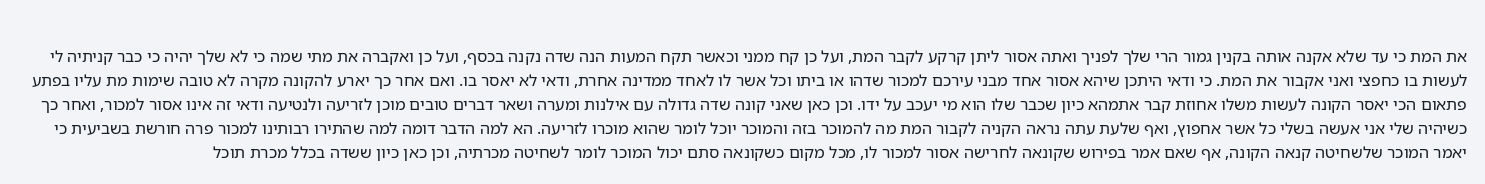את המת כי עד שלא אקנה אותה בקנין גמור הרי שלך לפניך ואתה אסור ליתן קרקע לקבר המת, ועל כן קח ממני וכאשר תקח המעות הנה שדה נקנה בכסף, ועל כן ואקברה את מתי שמה כי לא שלך יהיה כי כבר קניתיה לי לעשות בו כחפצי ואני אקבור את המת. כי ודאי היתכן שיהא אסור אחד מבני עירכם למכור שדהו או ביתו וכל אשר לו לאחד ממדינה אחרת, ודאי לא יאסר בו. ואם אחר כך יארע להקונה מקרה לא טובה שימות מת עליו בפתע פתאום הכי יאסר הקונה לעשות משלו אחוזת קבר אתמהא כיון שכבר שלו הוא מי יעכב על ידו. וכן כאן שאני קונה שדה גדולה עם אילנות ומערה ושאר דברים טובים מוכן לזריעה ולנטיעה ודאי זה אינו אסור למכור, ואחר כך כשיהיה שלי אני אעשה בשלי כל אשר אחפוץ, ואף שלעת עתה נראה הקניה לקבור המת מה להמוכר בזה והמוכר יוכל לומר שהוא מוכרו לזריעה. הא למה הדבר דומה למה שהתירו רבותינו למכור פרה חורשת בשביעית כי יאמר המוכר שלשחיטה קנאה הקונה, אף שאם אמר בפירוש שקונאה לחרישה אסור למכור לו, מכל מקום כשקונאה סתם יכול המוכר לומר לשחיטה מכרתיה, וכן כאן כיון ששדה בכלל מכרת תוכל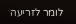לומר לזריעה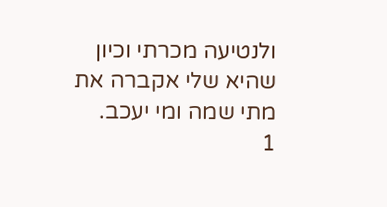ולנטיעה מכרתי וכיון שהיא שלי אקברה את מתי שמה ומי יעכב.
1